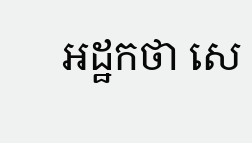អដ្ឋកថា សេ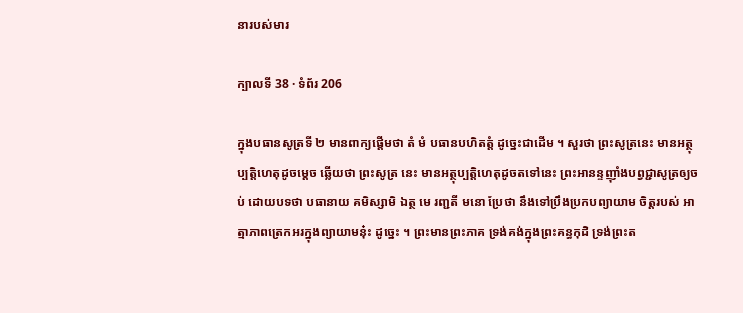នារបស់មារ

ក្បាលទី 38 · ទំព័រ 206

ក្នុងបធានសូត្រទី ២ មានពាក្យផ្តើមថា តំ មំ បធានបហិតត្តំ ដូច្នេះជាដើម ។ សួរថា ព្រះសូត្រនេះ មានអត្ថុប្បត្តិហេតុដូចម្តេច ឆ្លើយថា ព្រះសូត្រ នេះ មានអត្ថុប្បត្តិហេតុដូចតទៅនេះ ព្រះអានន្ទញ៉ាំងបព្វជ្ជាសូត្រឲ្យចប់ ដោយបទថា បធានាយ គមិស្សាមិ ឯត្ថ មេ រញ្ជតី មនោ ប្រែថា នឹងទៅប្រឹងប្រកបព្យាយាម ចិត្តរបស់ អាត្មាភាពត្រេកអរក្នុងព្យាយាមនុ៎ះ ដូច្នេះ ។ ព្រះមានព្រះភាគ ទ្រង់គង់ក្នុងព្រះគន្ធកុដិ ទ្រង់ព្រះត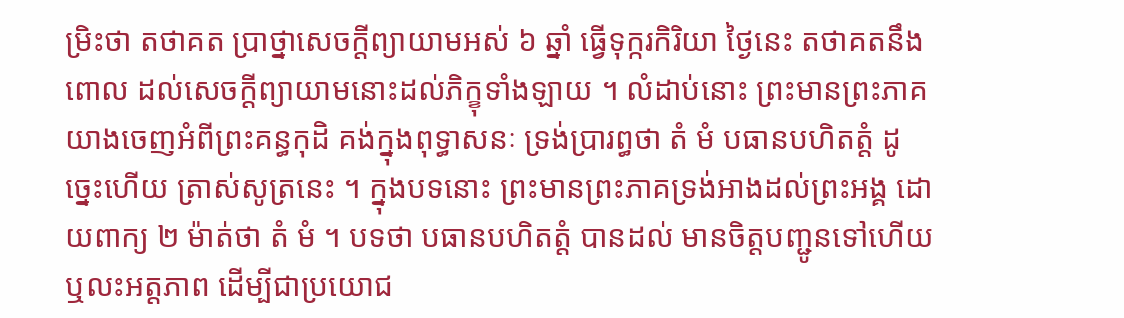ម្រិះថា តថាគត ប្រាថ្នាសេចក្តីព្យាយាមអស់ ៦ ឆ្នាំ ធ្វើទុក្ករកិរិយា ថ្ងៃនេះ តថាគតនឹងពោល ដល់សេចក្តីព្យាយាមនោះដល់ភិក្ខុទាំងឡាយ ។ លំដាប់នោះ ព្រះមានព្រះភាគ យាងចេញអំពីព្រះគន្ធកុដិ គង់ក្នុងពុទ្ធាសនៈ ទ្រង់ប្រារព្ធថា តំ មំ បធានបហិតត្តំ ដូច្នេះហើយ ត្រាស់សូត្រនេះ ។ ក្នុងបទនោះ ព្រះមានព្រះភាគទ្រង់អាងដល់ព្រះអង្គ ដោយពាក្យ ២ ម៉ាត់ថា តំ មំ ។ បទថា បធានបហិតត្តំ បានដល់ មានចិត្តបញ្ជូនទៅហើយ ឬលះអត្តភាព ដើម្បីជាប្រយោជ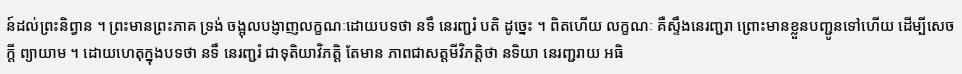ន៍ដល់ព្រះនិព្វាន ។ ព្រះមានព្រះភាគ ទ្រង់ ចង្អុលបង្ញាញលក្ខណៈដោយបទថា នទឹ នេរញ្ជរំ បតិ ដូច្នេះ ។ ពិតហើយ លក្ខណៈ គឺស្ទឹងនេរញ្ជរា ព្រោះមានខ្លួនបញ្ជូនទៅហើយ ដើម្បីសេចក្តី ព្យាយាម ។ ដោយហេតុក្នុងបទថា នទឹ នេរញ្ជរំ ជាទុតិយាវិភត្តិ តែមាន ភាពជាសត្តមីវិភត្តិថា នទិយា នេរញ្ជរាយ អធិ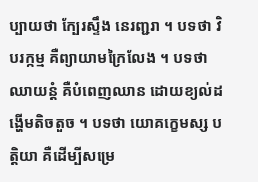ប្បាយថា ក្បែរស្ទឹង នេរញ្ជរា ។ បទថា វិបរក្កម្ម គឺព្យាយាមក្រៃលែង ។ បទថា ឈាយន្តំ គឺបំពេញឈាន ដោយខ្យល់ដង្ហើមតិចតួច ។ បទថា យោគក្ខេមស្ស បត្តិយា គឺដើម្បីសម្រេ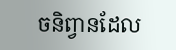ចនិព្វានដែល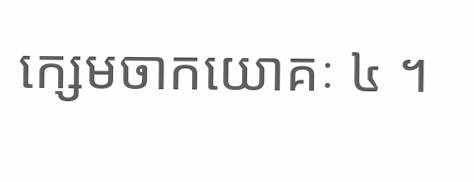ក្សេមចាកយោគៈ ៤ ។